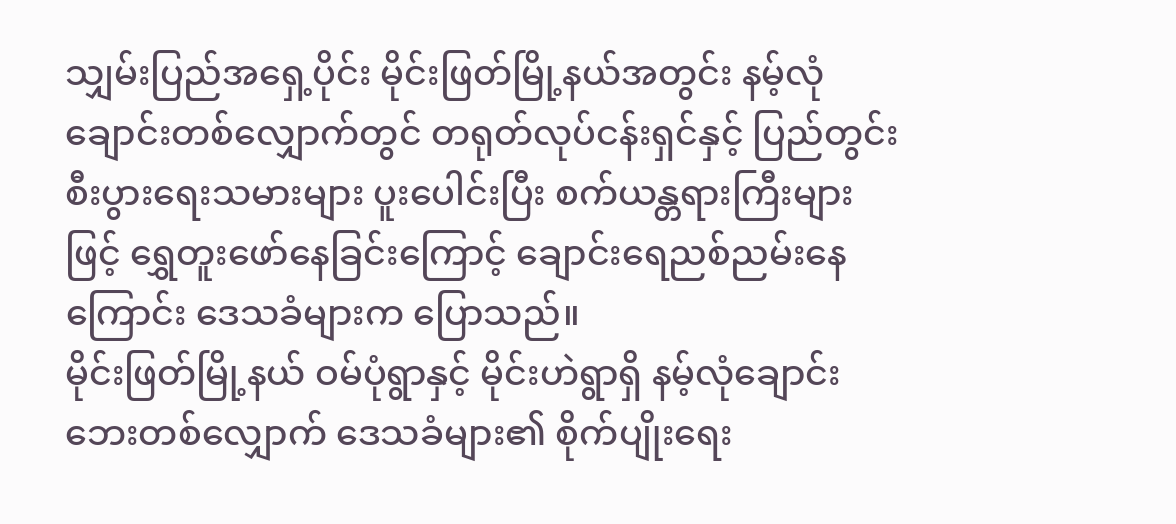သျှမ်းပြည်အရှေ့ပိုင်း မိုင်းဖြတ်မြို့နယ်အတွင်း နမ့်လုံချောင်းတစ်လျှောက်တွင် တရုတ်လုပ်ငန်းရှင်နှင့် ပြည်တွင်းစီးပွားရေးသမားများ ပူးပေါင်းပြီး စက်ယန္တရားကြီးများဖြင့် ရွှေတူးဖော်နေခြင်းကြောင့် ချောင်းရေညစ်ညမ်းနေကြောင်း ဒေသခံများက ပြောသည်။
မိုင်းဖြတ်မြို့နယ် ဝမ်ပုံရွာနှင့် မိုင်းဟဲရွာရှိ နမ့်လုံချောင်းဘေးတစ်လျှောက် ဒေသခံများ၏ စိုက်ပျိုးရေး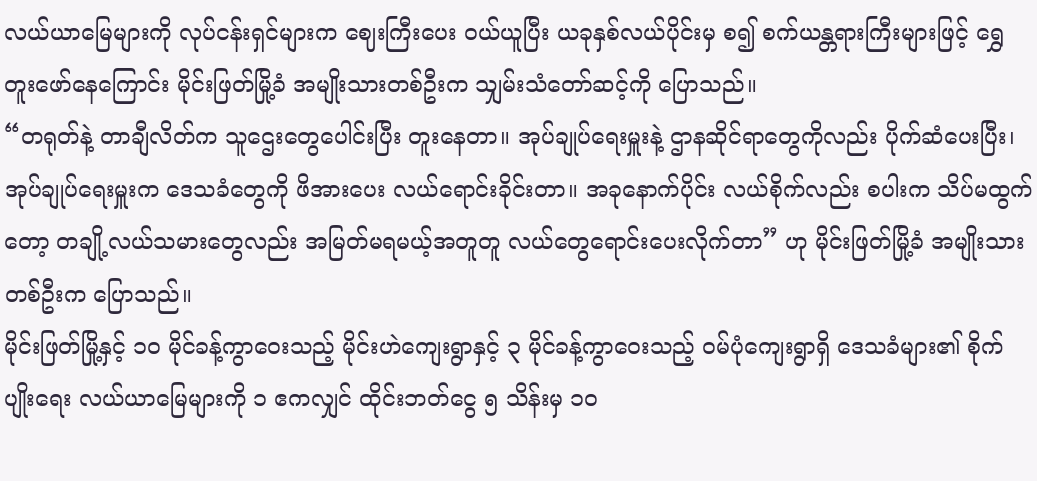လယ်ယာမြေများကို လုပ်ငန်းရှင်များက ဈေးကြီးပေး ဝယ်ယူပြီး ယခုနှစ်လယ်ပိုင်းမှ စ၍ စက်ယန္တရားကြီးများဖြင့် ရွှေတူးဖော်နေကြောင်း မိုင်းဖြတ်မြို့ခံ အမျိုးသားတစ်ဦးက သျှမ်းသံတော်ဆင့်ကို ပြောသည်။
“တရုတ်နဲ့ တာချီလိတ်က သူဌေးတွေပေါင်းပြီး တူးနေတာ။ အုပ်ချုပ်ရေးမှူးနဲ့ ဌာနဆိုင်ရာတွေကိုလည်း ပိုက်ဆံပေးပြီး၊ အုပ်ချုပ်ရေးမှူးက ဒေသခံတွေကို ဖိအားပေး လယ်ရောင်းခိုင်းတာ။ အခုနောက်ပိုင်း လယ်စိုက်လည်း စပါးက သိပ်မထွက်တော့ တချို့လယ်သမားတွေလည်း အမြတ်မရမယ့်အတူတူ လယ်တွေရောင်းပေးလိုက်တာ” ဟု မိုင်းဖြတ်မြို့ခံ အမျိုးသားတစ်ဦးက ပြောသည်။
မိုင်းဖြတ်မြို့နှင့် ၁၀ မိုင်ခန့်ကွာဝေးသည့် မိုင်းဟဲကျေးရွာနှင့် ၃ မိုင်ခန့်ကွာဝေးသည့် ဝမ်ပုံကျေးရွာရှိ ဒေသခံများ၏ စိုက်ပျိုးရေး လယ်ယာမြေများကို ၁ ဧကလျှင် ထိုင်းဘတ်ငွေ ၅ သိန်းမှ ၁၀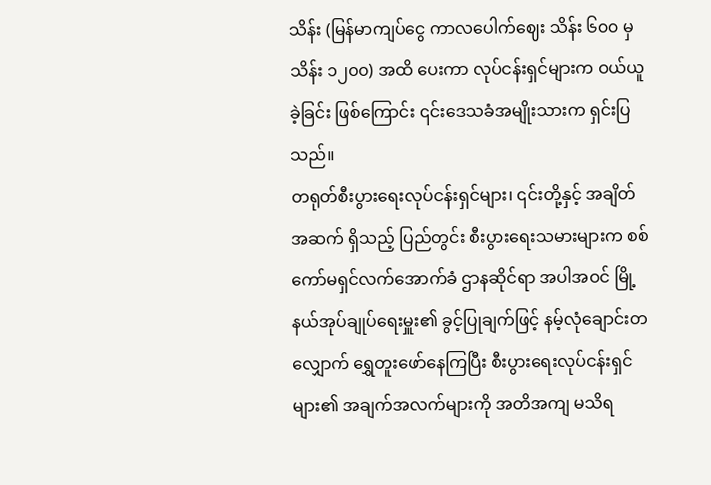သိန်း (မြန်မာကျပ်ငွေ ကာလပေါက်ဈေး သိန်း ၆၀၀ မှ သိန်း ၁၂၀၀) အထိ ပေးကာ လုပ်ငန်းရှင်များက ဝယ်ယူခဲ့ခြင်း ဖြစ်ကြောင်း ၎င်းဒေသခံအမျိုးသားက ရှင်းပြသည်။
တရုတ်စီးပွားရေးလုပ်ငန်းရှင်များ၊ ၎င်းတို့နှင့် အချိတ်အဆက် ရှိသည့် ပြည်တွင်း စီးပွားရေးသမားများက စစ်ကော်မရှင်လက်အောက်ခံ ဌာနဆိုင်ရာ အပါအဝင် မြို့နယ်အုပ်ချုပ်ရေးမှူး၏ ခွင့်ပြုချက်ဖြင့် နမ့်လုံချောင်းတလျှောက် ရွှေတူးဖော်နေကြပြီး စီးပွားရေးလုပ်ငန်းရှင်များ၏ အချက်အလက်များကို အတိအကျ မသိရ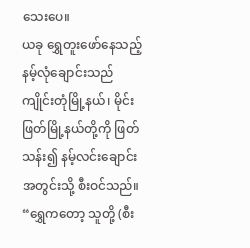သေးပေ။
ယခု ရွှေတူးဖော်နေသည့် နမ့်လုံချောင်းသည် ကျိုင်းတုံမြို့နယ်၊ မိုင်းဖြတ်မြို့နယ်တို့ကို ဖြတ်သန်း၍ နမ့်လင်းချောင်းအတွင်းသို့ စီးဝင်သည်။
“ရွှေကတော့ သူတို့ (စီး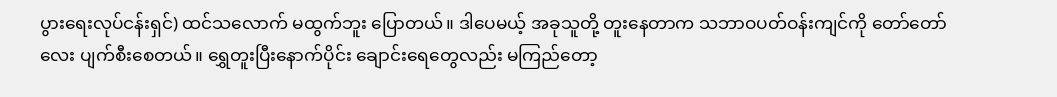ပွားရေးလုပ်ငန်းရှင်) ထင်သလောက် မထွက်ဘူး ပြောတယ်။ ဒါပေမယ့် အခုသူတို့ တူးနေတာက သဘာဝပတ်ဝန်းကျင်ကို တော်တော်လေး ပျက်စီးစေတယ်။ ရွှေတူးပြီးနောက်ပိုင်း ချောင်းရေတွေလည်း မကြည်တော့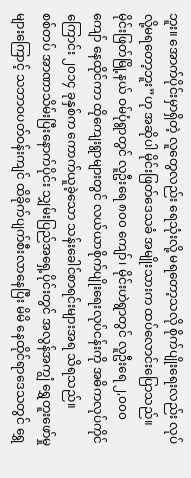ဘူး။ အောက်ပိုင်းမှာရှိတဲ့ လူတွေလည်း ရေသုံးလို့ မရတော့သလို စိုက်ပျိုးရေးလည်း လုပ်လို့မရတော့ဘူး”ဟု အဆိုပါ မိုင်းဖြတ်ဒေသခံ အမျိုးသားက ထပ်လောင်းပြောသည်။
မိုင်းဖြတ်မြို့နယ် ဝမ်ပုံရွာတွင် လူဦးရေ ၈၀၀ ကျော်၊ မိုင်းဟဲရွာတွင် လူဦးရေ ၂,၀၀၀ ကျော် နေထိုင်ကာ ထိုကျေးရွာများတွင် လယ်ယာစိုက်ပျိုးရေးလုပ်ငန်းကို အဓိကလုပ်ကိုင်ကြောင်း ၂၀၁၄ ခုနှစ်က ကောက်ယူခဲ့သော သန်းခေါင်စာရင်းများအရ သိရသည်။
စစ်တပ် အာဏာသိမ်းပြီးနောက်ပိုင်း သျှမ်းပြည်အရှေ့ပိုင်းတွင် အလွန်အကျွံ ရွှေတူးဖော်မှုများကြောင့် သဘာဝပတ်ဝန်းကျင် ထိခိုက်ပျက်စီးလာနေပြီး မိမိ နေထိုင်ရာဒေသတွင် ရွှေ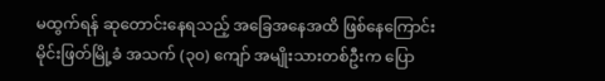မထွက်ရန် ဆုတောင်းနေရသည့် အခြေအနေအထိ ဖြစ်နေကြောင်း မိုင်းဖြတ်မြို့ခံ အသက် (၃၀) ကျော် အမျိုးသားတစ်ဦးက ပြော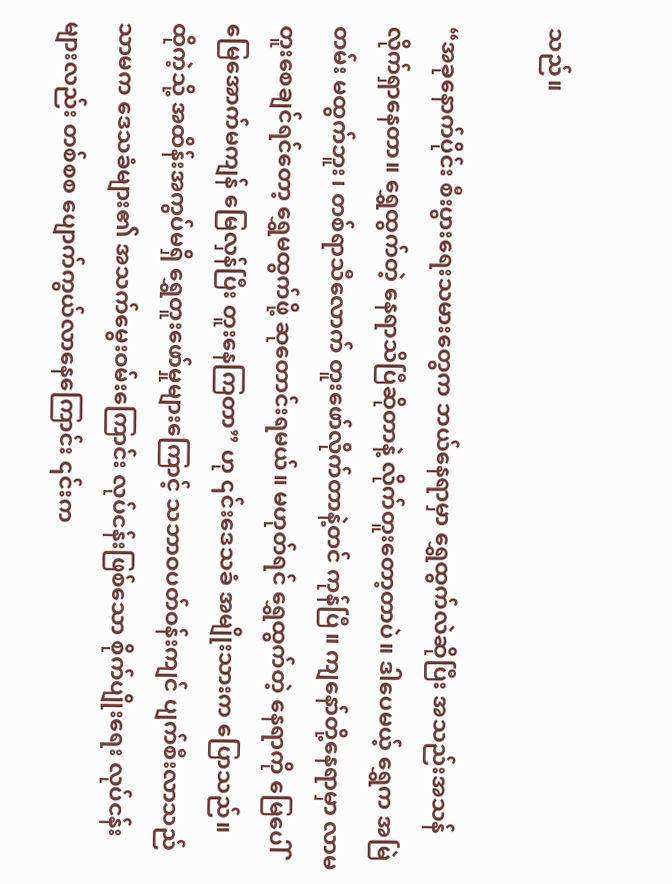သည်။

“အခုနောက်ပိုင်း စီးပွားရေးသမားတွေက ဘယ်နေရာမှာ ရွှေထွက်လဲဆိုပြီး အသည်းအသန် လိုက်ရှာနေတာ။ ရွှေထွက်တဲ့ နေရာသိပြီဆိုတာနဲ့ လိုက်တူးတော့တာပဲ။ ဒါပေမယ့် ရွှေက အမြဲတမ်း မထွက်ဘူး၊ တစ်ရာသီလောက် တူးဖော်လိုက်တာနဲ့တင် ကုန်ပြီ။ ကျနော်တို့နေရာမှာ လာမတူးစေချင်ရင်တော့ ရွှေမထွက်ဖို့ ဆုတောင်းရမယ်။ မဟုတ်ရင် ရွှေထွက်တဲ့ နေရာကို မြေပေါ်မြေအောက်မကျန် မြေလှန်ပြီး တူးနေကြတာ” ဟု ၎င်းဒေသခံ အမျိုးသားက ပြောသည်။
ထိုကဲ့သို့ အထိန်းအကွပ်မရှိ ရွှေတူးဖော်မှုများကြောင့် သဘာဝပတ်ဝန်းကျင် ပျက်စီးလာသည် သာမက ဒေသခံများ၏ အသက်မွေးဝမ်းကြောင်း လုပ်ငန်းဖြစ်သော စိုက်ပျိုးရေး လုပ်ငန်းများလည်း တစ်စစ ပျောက်ကွယ်လာနေကြောင်း ၎င်းက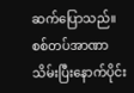ဆက်ပြောသည်။
စစ်တပ်အာဏာသိမ်းပြီးနောက်ပိုင်း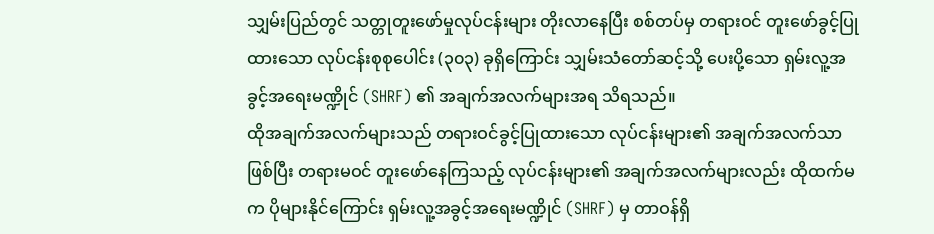သျှမ်းပြည်တွင် သတ္တုတူးဖော်မှုလုပ်ငန်းများ တိုးလာနေပြီး စစ်တပ်မှ တရားဝင် တူးဖော်ခွင့်ပြုထားသော လုပ်ငန်းစုစုပေါင်း (၃၀၃) ခုရှိကြောင်း သျှမ်းသံတော်ဆင့်သို့ ပေးပို့သော ရှမ်းလူ့အခွင့်အရေးမဏ္ဍိုင် (SHRF) ၏ အချက်အလက်များအရ သိရသည်။
ထိုအချက်အလက်များသည် တရားဝင်ခွင့်ပြုထားသော လုပ်ငန်းများ၏ အချက်အလက်သာ ဖြစ်ပြီး တရားမဝင် တူးဖော်နေကြသည့် လုပ်ငန်းများ၏ အချက်အလက်များလည်း ထိုထက်မက ပိုများနိုင်ကြောင်း ရှမ်းလူ့အခွင့်အရေးမဏ္ဍိုင် (SHRF) မှ တာဝန်ရှိ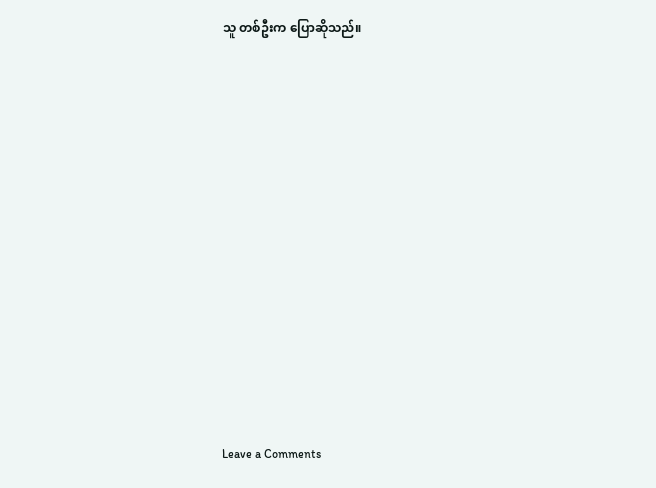သူ တစ်ဦးက ပြောဆိုသည်။












Leave a Comments